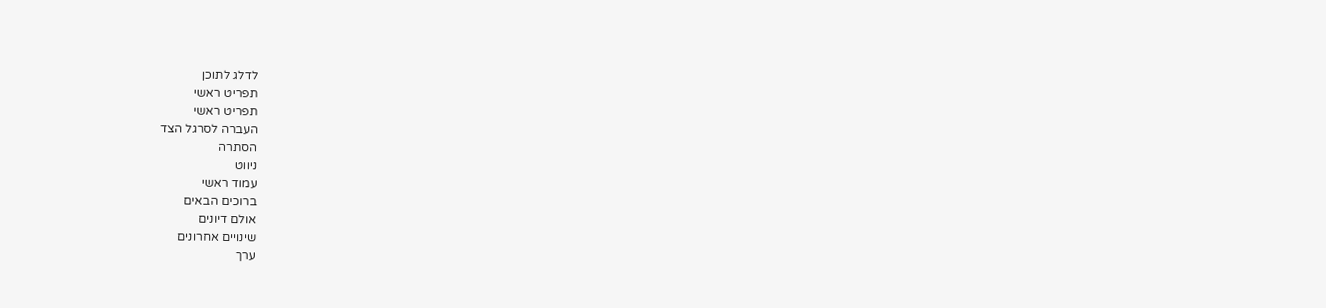לדלג לתוכן
תפריט ראשי
תפריט ראשי
העברה לסרגל הצד
הסתרה
ניווט
עמוד ראשי
ברוכים הבאים
אולם דיונים
שינויים אחרונים
ערך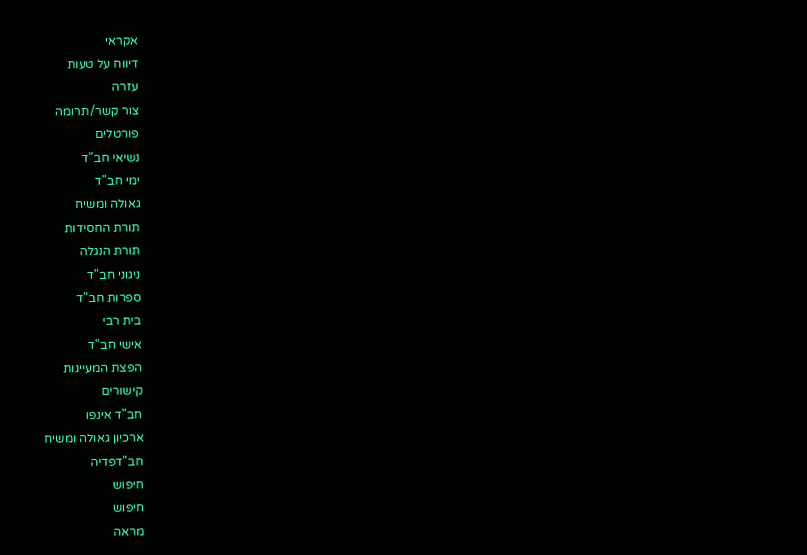אקראי
דיווח על טעות
עזרה
צור קשר/תרומה
פורטלים
נשיאי חב"ד
ימי חב"ד
גאולה ומשיח
תורת החסידות
תורת הנגלה
ניגוני חב"ד
ספרות חב"ד
בית רבי
אישי חב"ד
הפצת המעיינות
קישורים
חב"ד אינפו
ארכיון גאולה ומשיח
חב"דפדיה
חיפוש
חיפוש
מראה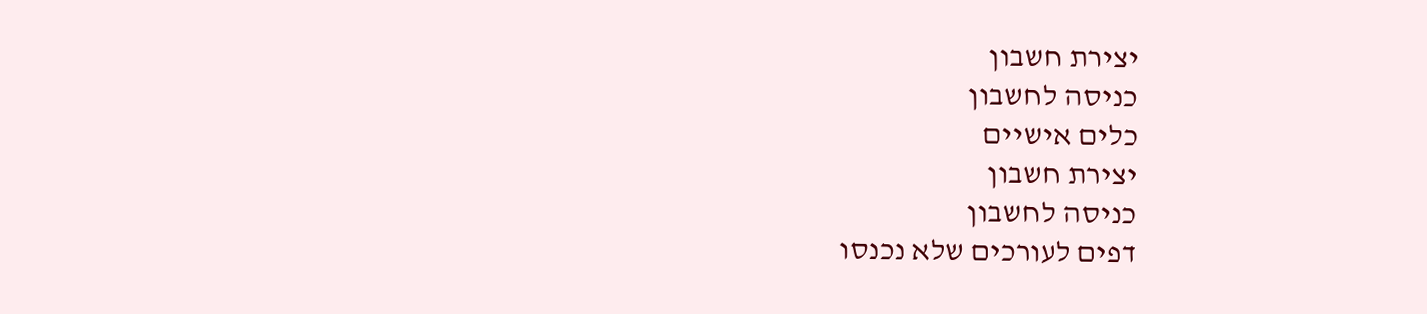יצירת חשבון
כניסה לחשבון
כלים אישיים
יצירת חשבון
כניסה לחשבון
דפים לעורכים שלא נכנסו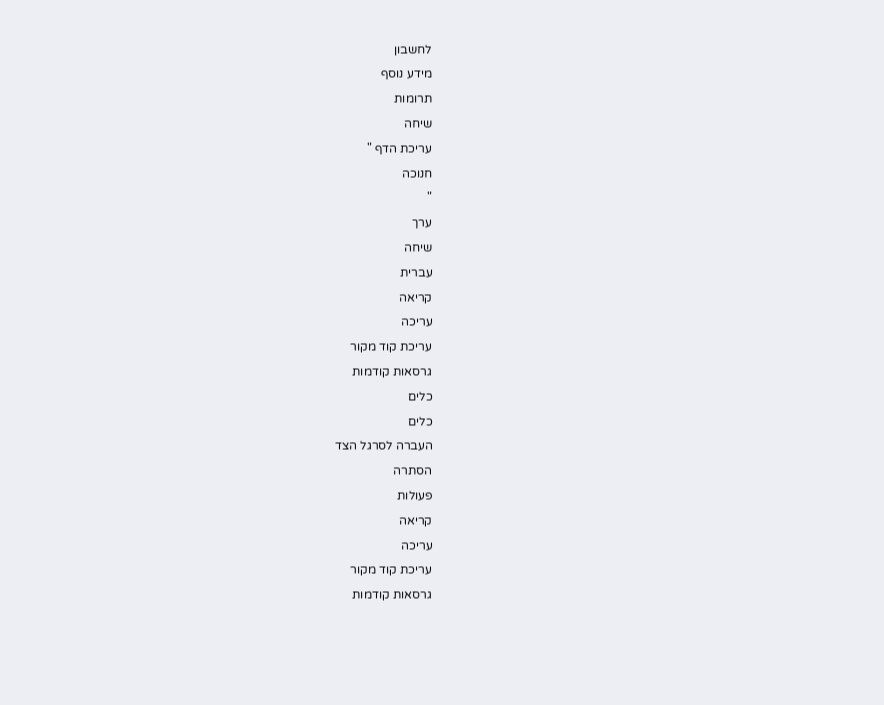לחשבון
מידע נוסף
תרומות
שיחה
עריכת הדף "
חנוכה
"
ערך
שיחה
עברית
קריאה
עריכה
עריכת קוד מקור
גרסאות קודמות
כלים
כלים
העברה לסרגל הצד
הסתרה
פעולות
קריאה
עריכה
עריכת קוד מקור
גרסאות קודמות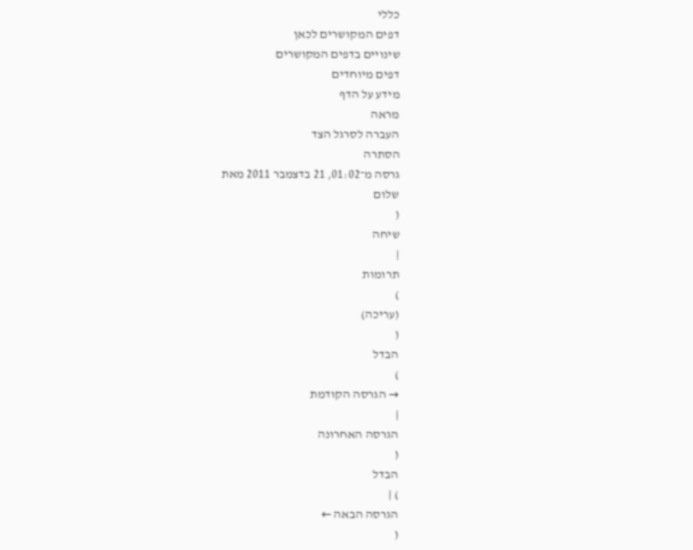כללי
דפים המקושרים לכאן
שינויים בדפים המקושרים
דפים מיוחדים
מידע על הדף
מראה
העברה לסרגל הצד
הסתרה
גרסה מ־01:02, 21 בדצמבר 2011 מאת
שלום
(
שיחה
|
תרומות
)
(עריכה)
(
הבדל
)
→ הגרסה הקודמת
|
הגרסה האחרונה
(
הבדל
) |
הגרסה הבאה ←
(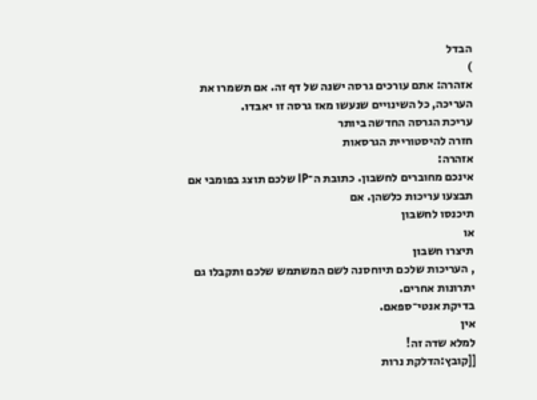הבדל
)
אזהרה: אתם עורכים גרסה ישנה של דף זה. אם תשמרו את העריכה, כל השינויים שנעשו מאז גרסה זו יאבדו.
עריכת הגרסה החדשה ביותר
חזרה להיסטוריית הגרסאות
אזהרה:
אינכם מחוברים לחשבון. כתובת ה־IP שלכם תוצג בפומבי אם תבצעו עריכות כלשהן. אם
תיכנסו לחשבון
או
תיצרו חשבון
, העריכות שלכם תיוחסנה לשם המשתמש שלכם ותקבלו גם יתרונות אחרים.
בדיקת אנטי־ספאם.
אין
למלא שדה זה!
[[קובץ:הדלקת נרות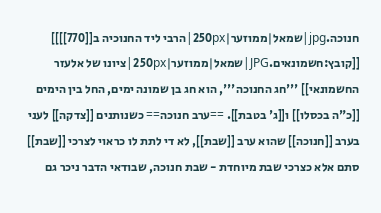חנוכה.jpg|שמאל|ממוזער|250px|הרבי ליד החנוכיה ב[[770]]]] [[קובץ:חשמונאים.JPG|שמאל|ממוזער|250px|ציונו של אלעזר החשמונאי]] '''חג החנוכה''', הוא חג בן שמונה ימים, החל בין הימים [[כ"ה בכסלו]] ו[[ג' בטבת]]. ==ערב חנוכה== כשנותנים [[צדקה]] לעני בערב [[חנוכה]] שהוא ערב [[שבת]], לא די לתת לו כראוי לצרכי [[שבת]] סתם אלא כצרכי שבת מיוחדת - שבת חנוכה, שבודאי הדבר ניכר גם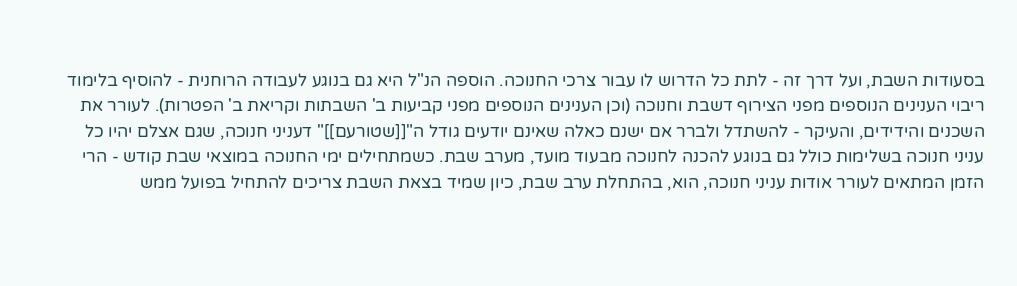בסעודות השבת, ועל דרך זה - לתת כל הדרוש לו עבור צרכי החנוכה. הוספה הנ"ל היא גם בנוגע לעבודה הרוחנית - להוסיף בלימוד ריבוי הענינים הנוספים מפני הצירוף דשבת וחנוכה (וכן הענינים הנוספים מפני קביעות ב' השבתות וקריאת ב' הפטרות). לעורר את השכנים והידידים, והעיקר - להשתדל ולברר אם ישנם כאלה שאינם יודעים גודל ה"[[שטורעם]]" דעניני חנוכה, שגם אצלם יהיו כל עניני חנוכה בשלימות כולל גם בנוגע להכנה לחנוכה מבעוד מועד, מערב שבת. כשמתחילים ימי החנוכה במוצאי שבת קודש - הרי הזמן המתאים לעורר אודות עניני חנוכה, הוא, בהתחלת ערב שבת, כיון שמיד בצאת השבת צריכים להתחיל בפועל ממש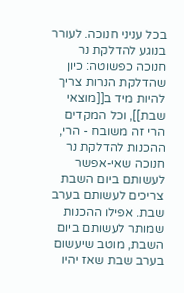בכל עניני חנוכה. לעורר בנוגע להדלקת נר חנוכה כפשוטה: כיון שהדלקת הנרות צריך להיות מיד ב[[מוצאי שבת]], וכל המקדים הרי זה משובח - הרי, ההכנות להדלקת נר חנוכה שאי-אפשר לעשותם ביום השבת צריכים לעשותם בערב שבת. אפילו ההכנות שמותר לעשותם ביום השבת, מוטב שיעשום בערב שבת שאז יהיו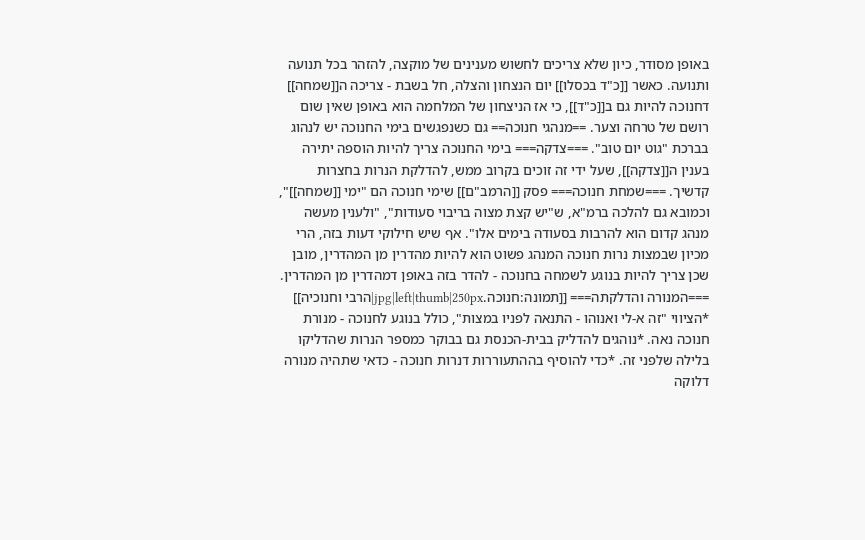באופן מסודר, כיון שלא צריכים לחשוש מענינים של מוקצה, להזהר בכל תנועה ותנועה. כאשר [[כ"ד בכסלו]] יום הנצחון והצלה, חל בשבת - צריכה ה[[שמחה]] דחנוכה להיות גם ב[[כ"ד]], כי אז הניצחון של המלחמה הוא באופן שאין שום רושם של טרחה וצער. ==מנהגי חנוכה== גם כשנפגשים בימי החנוכה יש לנהוג בברכת "גוט יום טוב". ===צדקה=== בימי החנוכה צריך להיות הוספה יתירה בענין ה[[צדקה]], שעל ידי זה זוכים בקרוב ממש, להדלקת הנרות בחצרות קדשיך. ===שמחת חנוכה=== פסק [[הרמב"ם]] שימי חנוכה הם "ימי [[שמחה]]", וכמובא גם להלכה ברמ"א, ש"יש קצת מצוה בריבוי סעודות", "ולענין מעשה מנהג קדום הוא להרבות בסעודה בימים אלו". אף שיש חילוקי דעות בזה, הרי מכיון שבמצות נרות חנוכה המנהג פשוט הוא להיות מהדרין מן המהדרין, מובן שכן צריך להיות בנוגע לשמחה בחנוכה - להדר בזה באופן דמהדרין מן המהדרין. ===המנורה והדלקתה=== [[תמונה:חנוכה.jpg|left|thumb|250px|הרבי וחנוכיה]] *הציווי "זה א-לי ואנוהו - התנאה לפניו במצות", כולל בנוגע לחנוכה - מנורת חנוכה נאה. *נוהגים להדליק בבית-הכנסת גם בבוקר כמספר הנרות שהדליקו בלילה שלפני זה. *כדי להוסיף בההתעוררות דנרות חנוכה - כדאי שתהיה מנורה דלוקה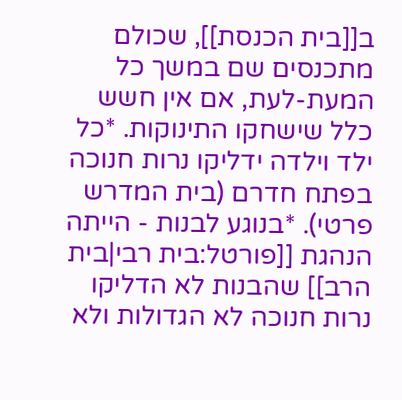ב[[בית הכנסת]], שכולם מתכנסים שם במשך כל המעת-לעת, אם אין חשש כלל שישחקו התינוקות. *כל ילד וילדה ידליקו נרות חנוכה בפתח חדרם (בית המדרש פרטי). *בנוגע לבנות - הייתה הנהגת [[פורטל:בית רבי|בית הרב]] שהבנות לא הדליקו נרות חנוכה לא הגדולות ולא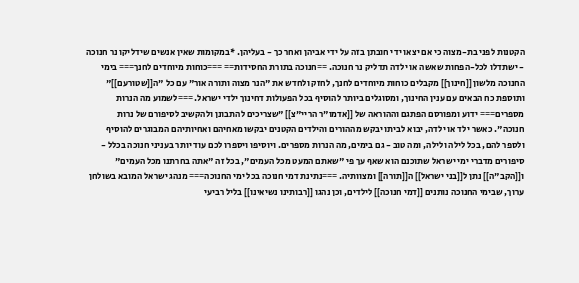הקטנות לפני בת-מצוה כי אם יצאו ידי חובתן בזה על ידי אביהן ואחר כך - בעליהן. *במקומות שאין אנשים שידליקו נר חנוכה - ישתדלו לכל-הפחות שאשה או ילדה תדליק נר חנוכה. ==חנוכה בתורת החסידות== ===כוחות מיוחדים לחנך=== בימי החנוכה מלשון [[חינוך]] מקבלים כוחות מיוחדים לחנך, לחזק ולחדש את "הנר מצוה ותורה אור" עם כל "ה[[שטורעם]]" ותוספת כח הבאים עם ענין החינוך, ומסוגלים ביותר להוסיף בכל הפעולות דחינוך ילדי ישראל. ===לשמוע מה הנרות מספרים=== ידוע ומפורסם הפתגם וההוראה של [[אדמו"ר הריי"צ]] "שצריכים להתבונן ולהקשיב לסיפורם של נרות חנוכה". כאשר ילד או ילדה, יבוא לביתו יבקש מההורים והילדים הקטנים יבקשו מאחיהם ואחיותיהם המבוגרים להוסיף ולספר להם, בכל לילה ולילה, ומה טוב - גם בימים, מה הנרות מספרים. ויוסיפו ויספרו לכם עוד יותר בעניני חנוכה בכלל - סיפורים מדברי ימי ישראל שתוכנם הוא שאף עך פי "שאתם המעט מכל העמים", בכל זה "אתה בחרתנו מכל העמים" ו[[הקב"ה]] נתן ל[[בני ישראל]] ה[[תורה]] ומצוותיה. ===נתינת דמי חנוכה בכל ימי החנוכה=== מנהג ישראל המובא בשולחן ערוך, שבימי החנוכה נותנים [[דמי חנוכה]] לילדים, וכן נהגו [[רבותינו נשיאינו]] בליל רביעי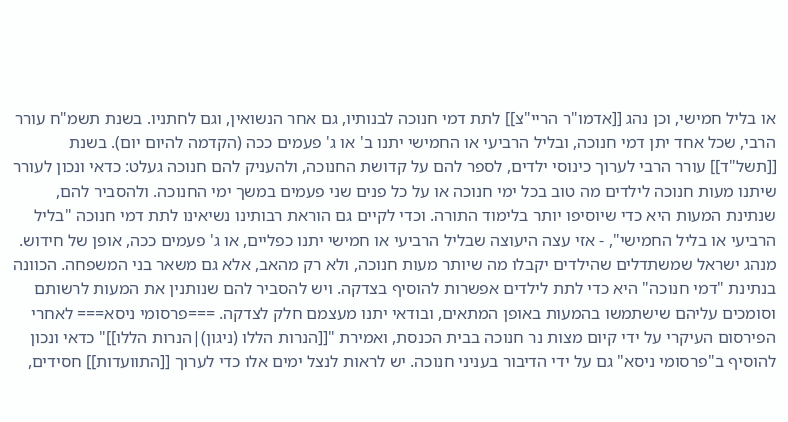או בליל חמישי, וכן נהג [[אדמו"ר הריי"צ]] לתת דמי חנוכה לבנותיו, גם אחר הנשואין, וגם לחתניו. בשנת תשמ"ח עורר הרבי, שכל אחד יתן דמי חנוכה, ובליל הרביעי או החמישי יתנו ב' או ג' פעמים ככה (הקדמה להיום יום). בשנת [[תשל"ד]] עורר הרבי לערוך כינוסי ילדים, לספר להם על קדושת החנוכה, ולהעניק להם חנוכה געלט: כדאי ונכון לעורר שיתנו מעות חנוכה לילדים מה טוב בכל ימי חנוכה או על כל פנים שני פעמים במשך ימי החנוכה. ולהסביר להם, שנתינת המעות היא כדי שיוסיפו יותר בלימוד התורה. וכדי לקיים גם הוראת רבותינו נשיאינו לתת דמי חנוכה "בליל הרביעי או בליל החמישי", - אזי עצה היעוצה שבליל הרביעי או חמישי יתנו כפליים, או ג' פעמים ככה, אופן של חידוש. מנהג ישראל שמשתדלים שהילדים יקבלו מה שיותר מעות חנוכה, ולא רק מהאב, אלא גם משאר בני המשפחה. הכוונה בנתינת "דמי חנוכה" היא כדי לתת לילדים אפשרות להוסיף בצדקה. ויש להסביר להם שנותנין את המעות לרשותם וסומכים עליהם שישתמשו בהמעות באופן המתאים, ובודאי יתנו מעצמם חלק לצדקה. ===פרסומי ניסא=== לאחרי הפירסום העיקרי על ידי קיום מצות נר חנוכה בבית הכנסת, ואמירת "[[הנרות הללו (ניגון)|הנרות הללו]]" כדאי ונכון להוסיף ב"פרסומי ניסא" גם על ידי הדיבור בעניני חנוכה. יש לראות לנצל ימים אלו כדי לערוך [[התוועדות]] חסידים,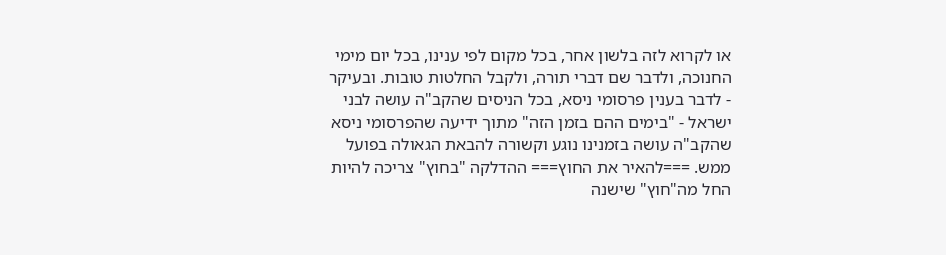או לקרוא לזה בלשון אחר, בכל מקום לפי ענינו, בכל יום מימי החנוכה, ולדבר שם דברי תורה, ולקבל החלטות טובות. ובעיקר - לדבר בענין פרסומי ניסא, בכל הניסים שהקב"ה עושה לבני ישראל - "בימים ההם בזמן הזה" מתוך ידיעה שהפרסומי ניסא שהקב"ה עושה בזמנינו נוגע וקשורה להבאת הגאולה בפועל ממש. ===להאיר את החוץ=== ההדלקה "בחוץ" צריכה להיות החל מה"חוץ" שישנה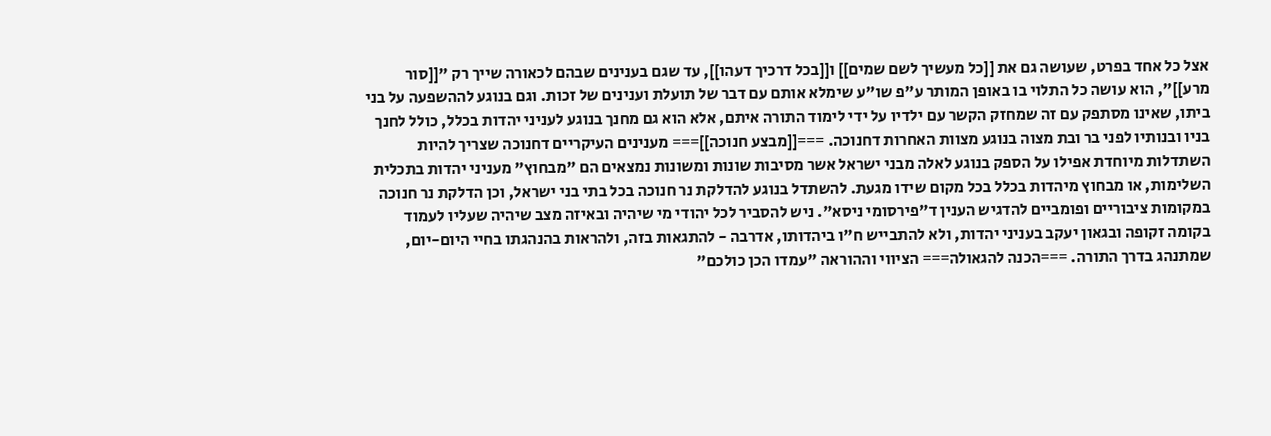אצל כל אחד בפרט, שעושה גם את [[כל מעשיך לשם שמים]] ו[[בכל דרכיך דעהו]], עד שגם בענינים שבהם לכאורה שייך רק "[[סור מרע]]", הוא עושה כל התלוי בו באופן המותר ע"פ שו"ע שימלא אותם עם דבר של תועלת וענינים של זכות. וגם בנוגע לההשפעה על בני ביתו, שאינו מסתפק עם זה שמחזק הקשר עם ילדיו על ידי לימוד התורה איתם, אלא הוא גם מחנך בנוגע לעניני יהדות בכלל, כולל לחנך בניו ובנותיו לפני בר ובת מצוה בנוגע מצוות האחרות דחנוכה. ===[[מבצע חנוכה]]=== מענינים העיקריים דחנוכה שצריך להיות השתדלות מיוחדת אפילו על הספק בנוגע לאלה מבני ישראל אשר מסיבות שונות ומשונות נמצאים הם "מבחוץ" מעניני יהדות בתכלית השלימות, או מבחוץ מיהדות בכלל בכל מקום שידו מגעת. להשתדל בנוגע להדלקת נר חנוכה בכל בתי בני ישראל, וכן הדלקת נר חנוכה במקומות ציבוריים ופומביים להדגיש הענין ד"פירסומי ניסא". ניש להסביר לכל יהודי מי שיהיה ובאיזה מצב שיהיה שעליו לעמוד בקומה זקופה ובגאון יעקב בעניני יהדות, ולא להתבייש ח"ו ביהדותו, אדרבה - להתגאות בזה, ולהראות בהנהגתו בחיי היום-יום, שמתנהג בדרך התורה. ===הכנה להגאולה=== הציווי וההוראה "עמדו הכן כולכם"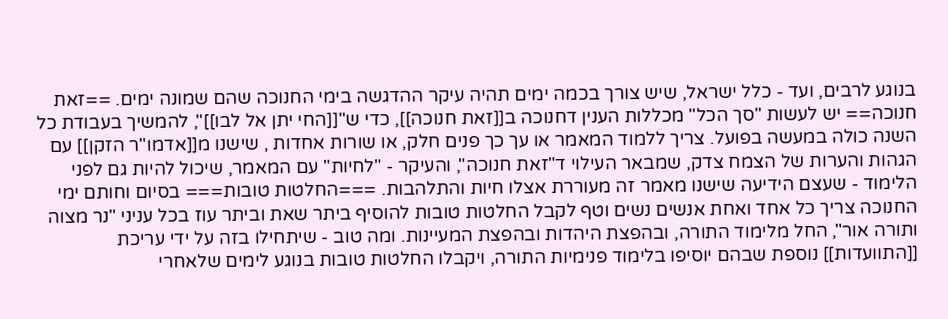בנוגע לרבים, ועד - כלל ישראל, שיש צורך בכמה ימים תהיה עיקר ההדגשה בימי החנוכה שהם שמונה ימים. ==זאת חנוכה== יש לעשות "סך הכל" מכללות הענין דחנוכה ב[[זאת חנוכה]], כדי ש"[[החי יתן אל לבו]]", להמשיך בעבודת כל השנה כולה במעשה בפועל. צריך ללמוד המאמר או עך כך פנים חלק, או שורות אחדות , שישנו מ[[אדמו"ר הזקן]] עם הגהות והערות של הצמח צדק, שמבאר העילוי ד"זאת חנוכה", והעיקר - "לחיות" עם המאמר, שיכול להיות גם לפני הלימוד - שעצם הידיעה שישנו מאמר זה מעוררת אצלו חיות והתלהבות. ===החלטות טובות=== בסיום וחותם ימי החנוכה צריך כל אחד ואחת אנשים נשים וטף לקבל החלטות טובות להוסיף ביתר שאת וביתר עוז בכל עניני "נר מצוה ותורה אור", החל מלימוד התורה, ובהפצת היהדות ובהפצת המעיינות. ומה טוב - שיתחילו בזה על ידי עריכת [[התוועדות]] נוספת שבהם יוסיפו בלימוד פנימיות התורה, ויקבלו החלטות טובות בנוגע לימים שלאחרי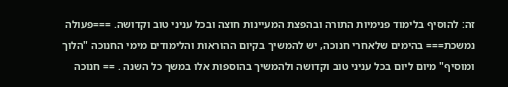זה: להוסיף בלימוד פנימיות התורה ובהפצת המעיינות חוצה ובכל עניני טוב וקדושה. ===פעולה נמשכת=== בהימים שלאחרי חנוכה, יש להמשיך בקיום ההוראות והלימודים מימי החנוכה "הלוך ומוסיף" מיום ליום בכל עניני טוב וקדושה ולהמשיך בהוספות אלו במשך כל השנה . == חנוכה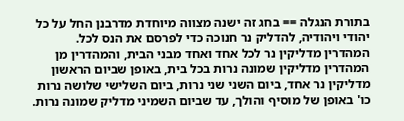בתורת הנגלה == בחג זה ישנה מצווה מיוחדת מדרבנן החל על כל יהודי ויהודיה, להדליק נר חנוכה כדי לפרסם את הנס לכל. המהדרין מדליקין נר לכל אחד ואחד מבני הבית, והמהדרין מן המהדרין מדליקין שמונה נרות בכל בית, באופן שביום הראשון מדליקין נר אחד, ביום השני שני נרות, ביום השלישי שלושה נרות כו' באופן של מוסיף והולך, עד שביום השמיני מדליק שמונה נרות.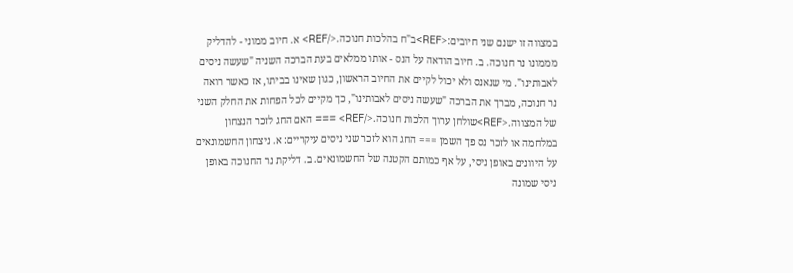במצווה זו ישנם שני חיובים:<REF>ב"ח בהלכות חנוכה.</REF> א. חיוב ממוני - להדליק מממונו נר חנוכה. ב. חיוב הודאה על הנס - אותו ממלאים בעת הברכה השניה "שעשה ניסים לאבותינו". מי שנאנס ולא יכול לקיים את החיוב הראשון, כגון שאינו בביתו, אז כאשר רואה נר חנוכה, מברך את הברכה "שעשה ניסים לאבותינו", כך מקיים לכל הפחות את החלק השני של המצווה.<REF>שולחן ערוך הלכות חנוכה.</REF> === האם החג לזכר הנצחון במלחמה או לזכר נס פך השמן === החג הוא לזכר שני ניסים עיקריים: א. ניצחון החשמונאים על היוונים באופן ניסי, על אף כמותם הקטנה של החשמונאים. ב. דליקת נר החנוכה באופן ניסי שמונה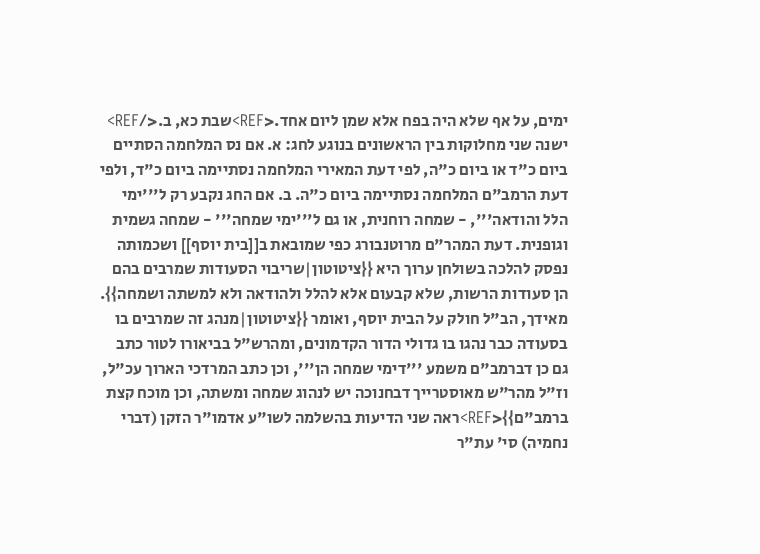ימים, על אף שלא היה בפח אלא שמן ליום אחד.<REF>שבת כא, ב.</REF> ישנה שני מחלוקות בין הראשונים בנוגע לחג: א. אם נס המלחמה הסתיים ביום כ"ד או ביום כ"ה, לפי דעת המאירי המלחמה נסתיימה ביום כ"ד, ולפי דעת הרמב"ם המלחמה נסתיימה ביום כ"ה. ב. אם החג נקבע רק ל'''ימי הלל והודאה''', - שמחה רוחנית, או גם ל'''ימי שמחה''' - שמחה גשמית וגופנית. דעת המהר"ם מרוטנבורג כפי שמובאת ב[[בית יוסף]] ושכמותה נפסק להלכה בשולחן ערוך היא {{ציטוטון|שריבוי הסעודות שמרבים בהם הן סעודות הרשות, שלא קבעום אלא להלל ולהודאה ולא למשתה ושמחה}}. מאידך, הב"ל חולק על הבית יוסף, ואומר {{ציטוטון|מנהג זה שמרבים בו בסעודה כבר נהגו בו גדולי הדור הקדמונים, ומהרש"ל בביאורו לטור כתב גם כן דברמב"ם משמע '''דימי שמחה הן''', וכן כתב המרדכי הארוך עכ"ל, וז"ל מהר"ש מאוסטרייך דבחנוכה יש לנהוג שמחה ומשתה, וכן מוכח קצת ברמב"ם}}<REF>ראה שני הדיעות בהשלמה לשו"ע אדמו"ר הזקן (דברי נחמיה) סי' עת"ר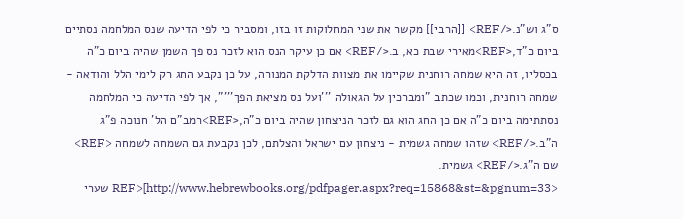ס"ג וש"נ.</REF> [[הרבי]] מקשר את שני המחלוקות זו בזו, ומסביר כי לפי הדיעה שנס המלחמה נסתיים ביום כ"ד,<REF>מאירי שבת כא, ב.</REF> אם כן עיקר הנס הוא לזכר נס פך השמן שהיה ביום כ"ה בכסליו, זה היא שמחה רוחנית שקיימו את מצוות הדלקת המנורה, על כן נקבע החג רק לימי הלל והודאה - שמחה רוחנית, וכמו שכתב "ומברכין על הגאולה '''ועל נס מציאת הפך'''", אך לפי הדיעה כי המלחמה נסתתימה ביום כ"ה אם כן החג הוא גם לזכר הניצחון שהיה ביום כ"ה,<REF>רמב"ם הל' חנוכה פ"ג ה"ב.</REF> שזהו שמחה גשמית - ניצחון עם ישראל והצלתם, לכן נקבעת גם השמחה לשמחה <REF> שם ה"ג.</REF> גשמית. <REF>[http://www.hebrewbooks.org/pdfpager.aspx?req=15868&st=&pgnum=33 שערי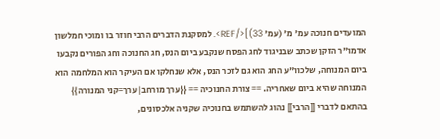המועדים חנוכה עמ' מ' (עמ' 33)]</REF>. למסקנת הדברים הרבי חוזר בו ומוכי חמלשון אדמו"ר הזקן שכתב שבניגוד לחג הפסח שנקבע ביום הנס, חג החנוכה וחג הפורים נקבעו ביום המנוחה, שלכוו"ע החג הוא גם לזכר הנס, אלא שנחלקו אם העיקר הוא המלחמה הוא המנוחה שהיא ביום שאחריה. == צורת החנוכיה == {{ערך מורחב|ערך=קני המנורה}} בהתאם לדברי [[הרבי]] נהוג להשתמש בחנוכיה שקניה אלכסונים,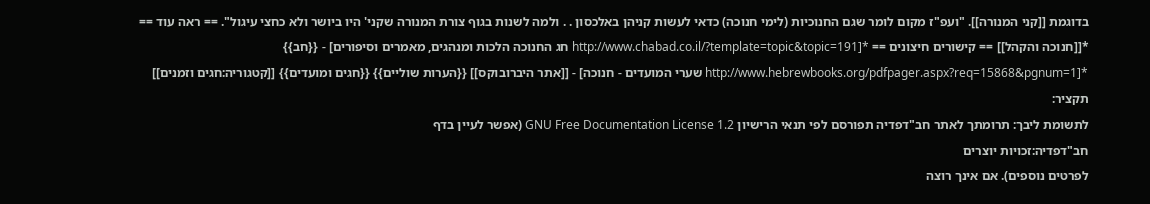בדוגמת [[קני המנורה]]. "ועפ"ז מקום לומר שגם החנוכיות (לימי חנוכה) כדאי לעשות קניהן באלכסון . . ולמה לשנות בגוף צורת המנורה שקני' היו ביושר ולא כחצי עיגול". == ראה עוד == *[[חנוכה והקהל]] == קישורים חיצונים == *[http://www.chabad.co.il/?template=topic&topic=191 חג החנוכה הלכות ומנהגים, מאמרים וסיפורים] - {{חב}} *[http://www.hebrewbooks.org/pdfpager.aspx?req=15868&pgnum=1 שערי המועדים - חנוכה] - [[אתר היברובוקס]] {{הערות שוליים}} {{חגים ומועדים}} [[קטגוריה:חגים וזמנים]]
תקציר:
לתשומת ליבך: תרומתך לאתר חב"דפדיה תפורסם לפי תנאי הרישיון GNU Free Documentation License 1.2 (אפשר לעיין בדף
חב"דפדיה:זכויות יוצרים
לפרטים נוספים). אם אינך רוצה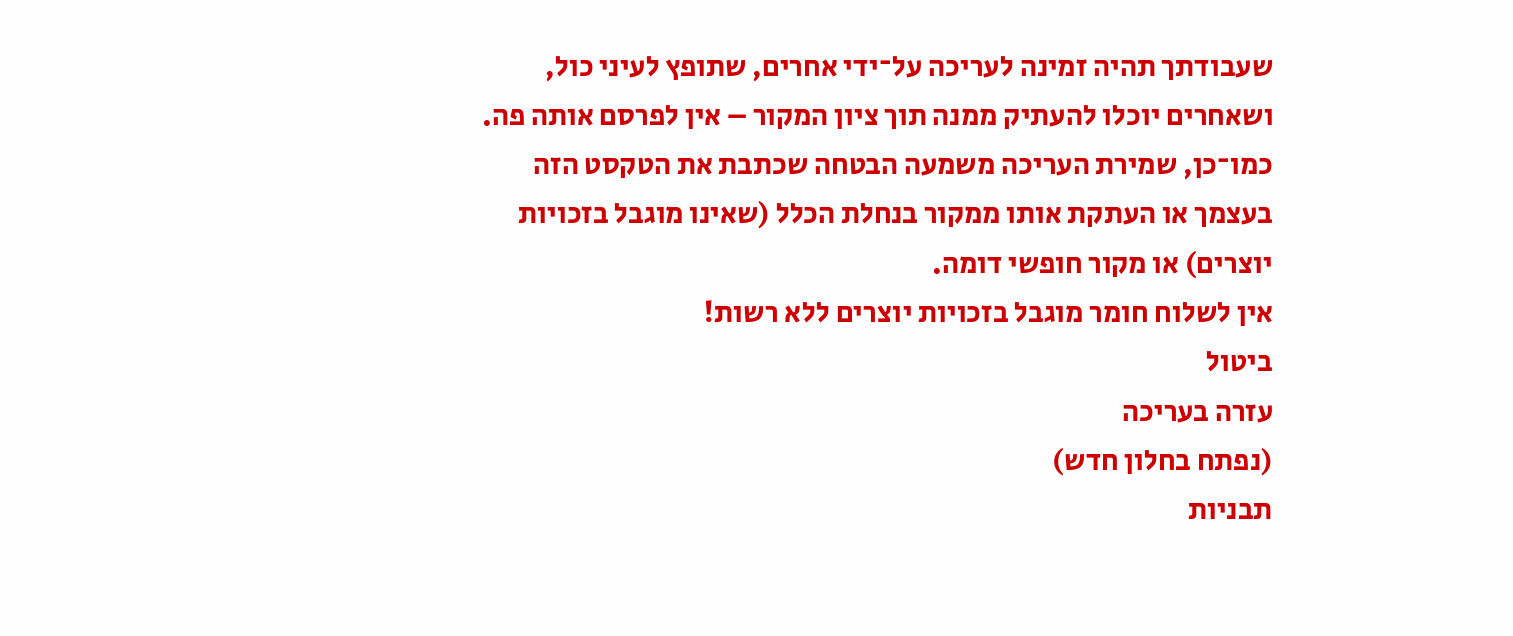שעבודתך תהיה זמינה לעריכה על־ידי אחרים, שתופץ לעיני כול, ושאחרים יוכלו להעתיק ממנה תוך ציון המקור – אין לפרסם אותה פה.
כמו־כן, שמירת העריכה משמעה הבטחה שכתבת את הטקסט הזה בעצמך או העתקת אותו ממקור בנחלת הכלל (שאינו מוגבל בזכויות יוצרים) או מקור חופשי דומה.
אין לשלוח חומר מוגבל בזכויות יוצרים ללא רשות!
ביטול
עזרה בעריכה
(נפתח בחלון חדש)
תבניות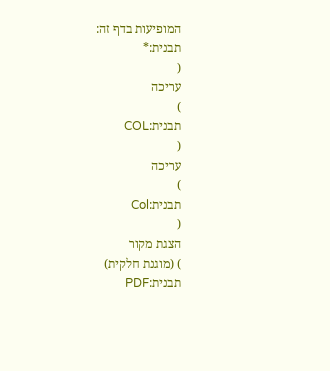המופיעות בדף זה:
תבנית:*
(
עריכה
)
תבנית:COL
(
עריכה
)
תבנית:Col
(
הצגת מקור
) (מוגנת חלקית)
תבנית:PDF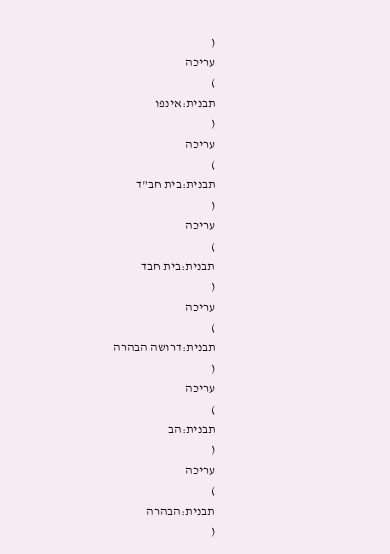(
עריכה
)
תבנית:אינפו
(
עריכה
)
תבנית:בית חב"ד
(
עריכה
)
תבנית:בית חבד
(
עריכה
)
תבנית:דרושה הבהרה
(
עריכה
)
תבנית:הב
(
עריכה
)
תבנית:הבהרה
(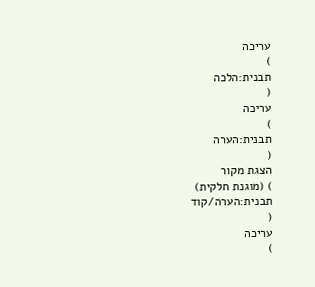עריכה
)
תבנית:הלכה
(
עריכה
)
תבנית:הערה
(
הצגת מקור
) (מוגנת חלקית)
תבנית:הערה/קוד
(
עריכה
)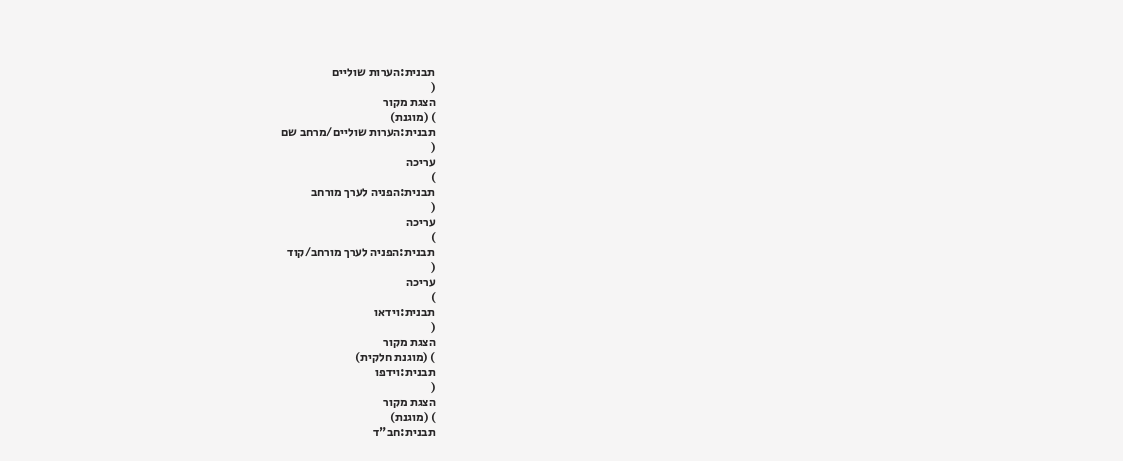תבנית:הערות שוליים
(
הצגת מקור
) (מוגנת)
תבנית:הערות שוליים/מרחב שם
(
עריכה
)
תבנית:הפניה לערך מורחב
(
עריכה
)
תבנית:הפניה לערך מורחב/קוד
(
עריכה
)
תבנית:וידאו
(
הצגת מקור
) (מוגנת חלקית)
תבנית:וידפו
(
הצגת מקור
) (מוגנת)
תבנית:חב"ד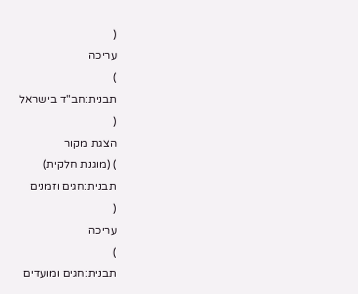(
עריכה
)
תבנית:חב"ד בישראל
(
הצגת מקור
) (מוגנת חלקית)
תבנית:חגים וזמנים
(
עריכה
)
תבנית:חגים ומועדים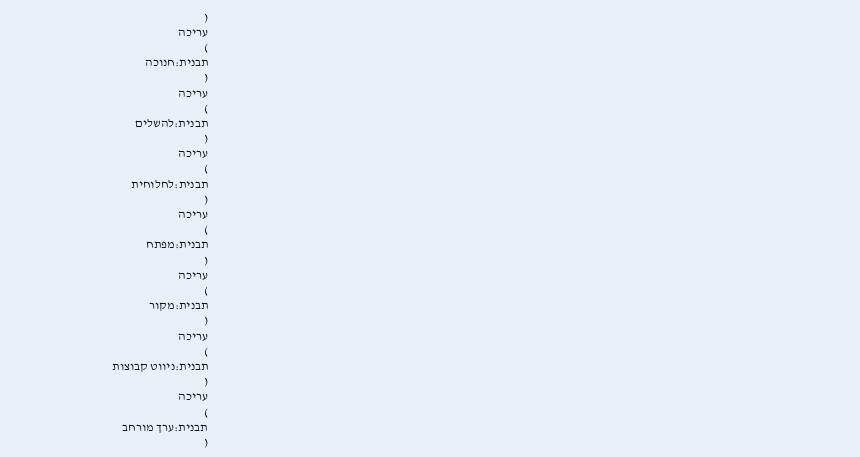(
עריכה
)
תבנית:חנוכה
(
עריכה
)
תבנית:להשלים
(
עריכה
)
תבנית:לחלוחית
(
עריכה
)
תבנית:מפתח
(
עריכה
)
תבנית:מקור
(
עריכה
)
תבנית:ניווט קבוצות
(
עריכה
)
תבנית:ערך מורחב
(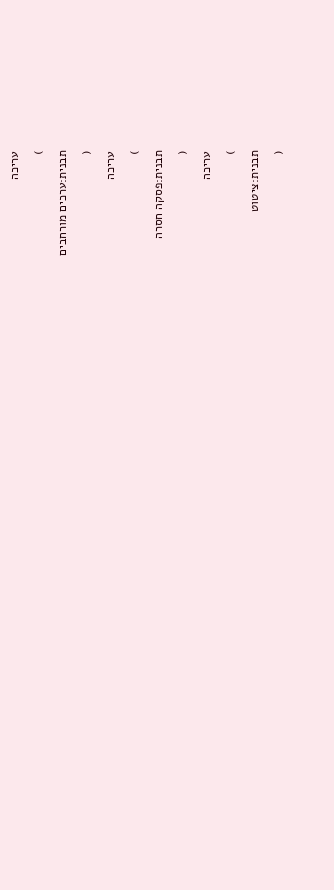עריכה
)
תבנית:ערכים מורחבים
(
עריכה
)
תבנית:פסקה חסרה
(
עריכה
)
תבנית:ציטוט
(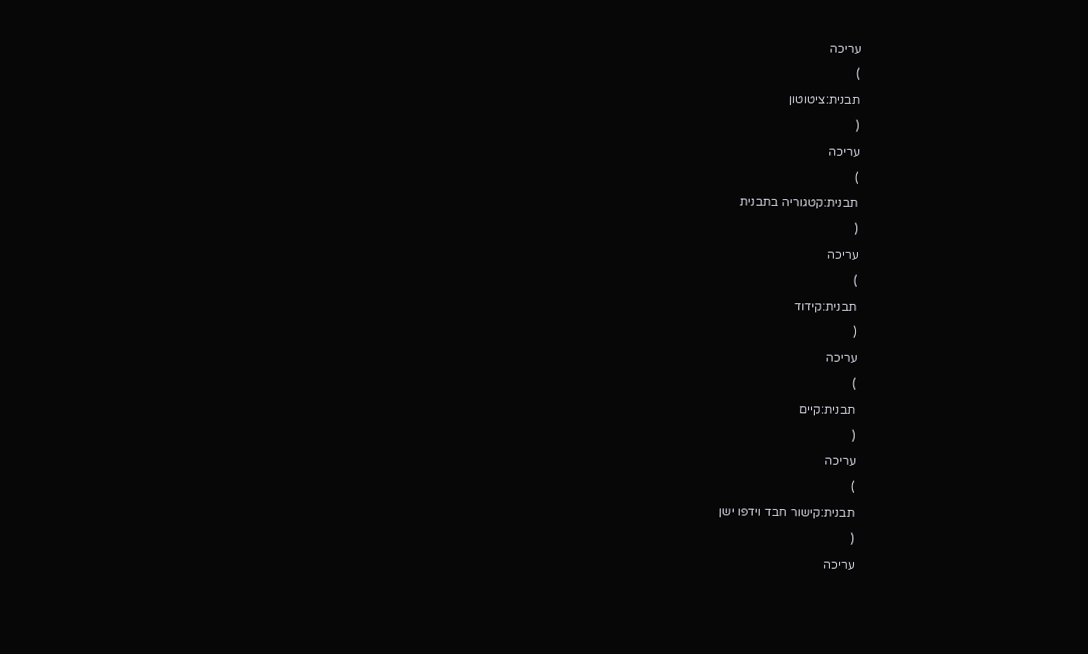עריכה
)
תבנית:ציטוטון
(
עריכה
)
תבנית:קטגוריה בתבנית
(
עריכה
)
תבנית:קידוד
(
עריכה
)
תבנית:קיים
(
עריכה
)
תבנית:קישור חבד וידפו ישן
(
עריכה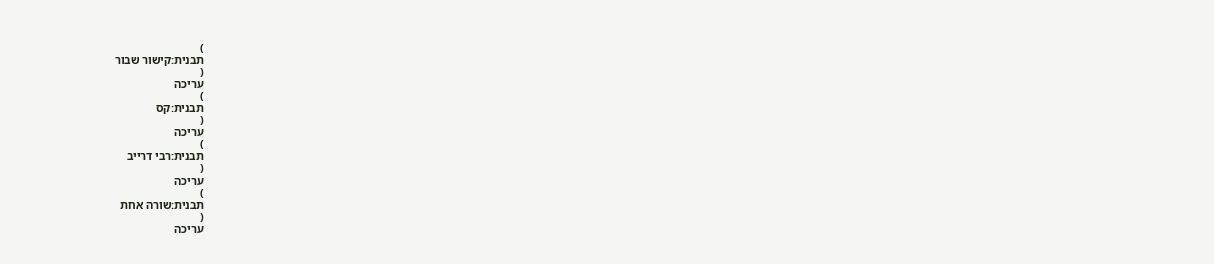)
תבנית:קישור שבור
(
עריכה
)
תבנית:קס
(
עריכה
)
תבנית:רבי דרייב
(
עריכה
)
תבנית:שורה אחת
(
עריכה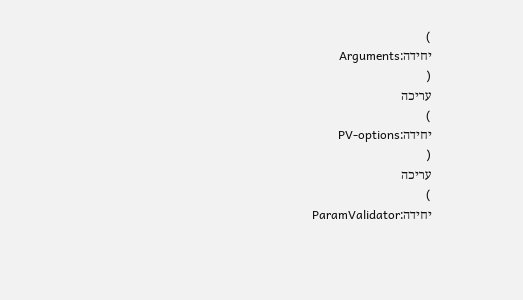)
יחידה:Arguments
(
עריכה
)
יחידה:PV-options
(
עריכה
)
יחידה:ParamValidator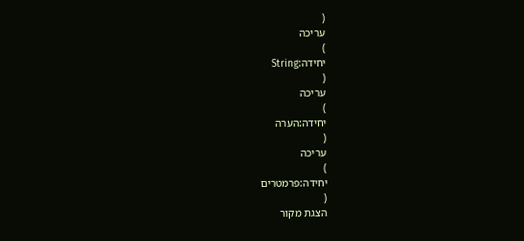(
עריכה
)
יחידה:String
(
עריכה
)
יחידה:הערה
(
עריכה
)
יחידה:פרמטרים
(
הצגת מקור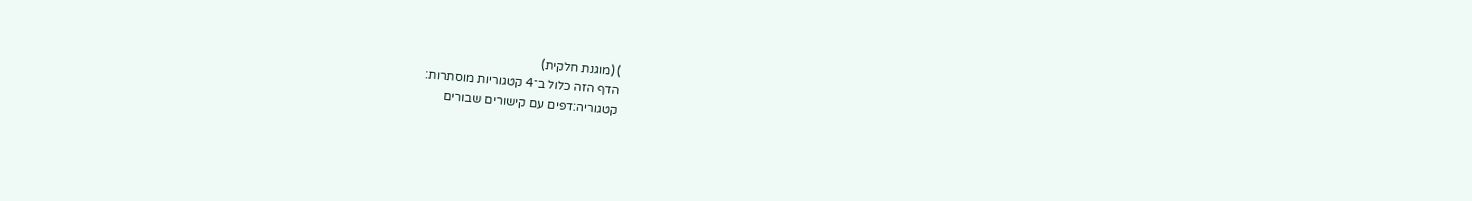) (מוגנת חלקית)
הדף הזה כלול ב־4 קטגוריות מוסתרות:
קטגוריה:דפים עם קישורים שבורים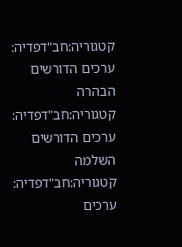קטגוריה:חב"דפדיה: ערכים הדורשים הבהרה
קטגוריה:חב"דפדיה: ערכים הדורשים השלמה
קטגוריה:חב"דפדיה: ערכים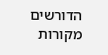הדורשים מקורות